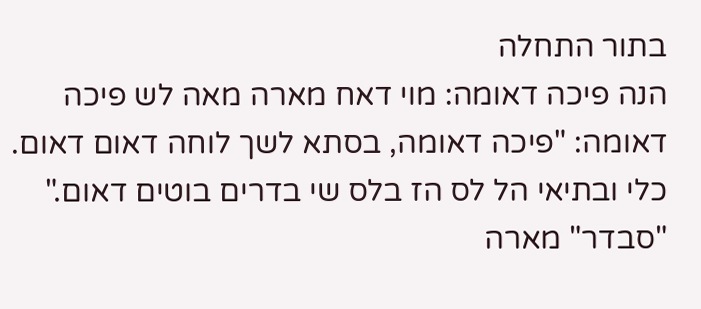בתור התחלה
הנה פיכה דאומה: מוי דאח מארה מאה לש פיכה דאומה: "פיכה דאומה, בסתא לשך לוחה דאום דאום. כלי ובתיאי הל לס הז בלס שי בדרים בוטים דאום." "סבדר" מארה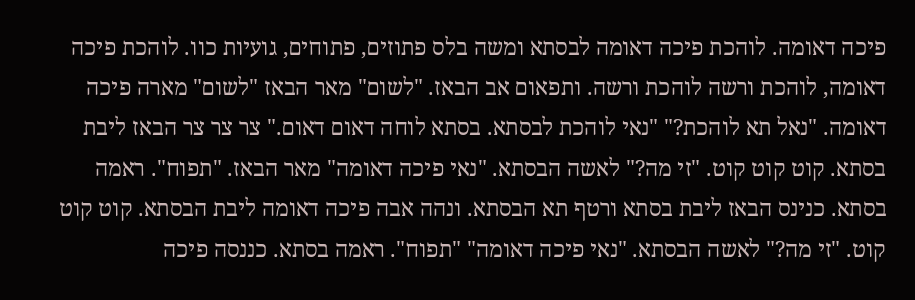פיכה דאומה. לוהכת פיכה דאומה לבסתא ומשה בלס פתוזים, פתוחים, גועיות כוו. לוהכת פיכה דאומה, לוהכת ורשה לוהכת ורשה. ותפאום אב הבאז. "לשום" מאר הבאז "לשום" מארה פיכה דאומה. "נאל תא לוהכת?" "נאי לוהכת לבסתא. בסתא לוחה דאום דאום." צר צר צר הבאז ליבת בסתא. קוט קוט קוט. "זי מה?" לאשה הבסתא. "נאי פיכה דאומה" מאר הבאז. "תפוח". ראמה בסתא. כנינס הבאז ליבת בסתא ורטף תא הבסתא. ונהה אבה פיכה דאומה ליבת הבסתא. קוט קוט קוט. "זי מה?" לאשה הבסתא. "נאי פיכה דאומה" "תפוח". ראמה בסתא. כננסה פיכה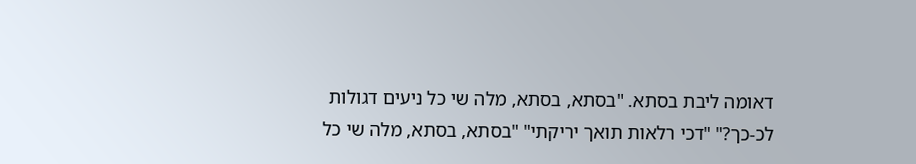דאומה ליבת בסתא. "בסתא, בסתא, מלה שי כל ניעים דגולות לכ-כך?" "דכי רלאות תואך יריקתי" "בסתא, בסתא, מלה שי כל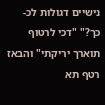נישיים דגולות לכ-כך?" "דכי לרטוף תוארך יריקתי" והבאז רטף תא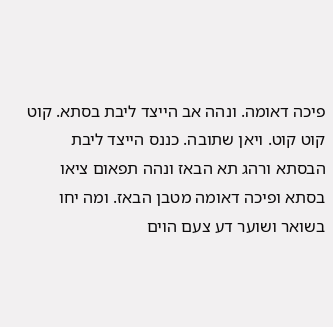פיכה דאומה. ונהה אב הייצד ליבת בסתא. קוט קוט קוט. ויאן שתובה. כננס הייצד ליבת הבסתא ורהג תא הבאז ונהה תפאום ציאו בסתא ופיכה דאומה מטבן הבאז. ומה יחו בשואר ושוער דע צעם הוים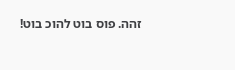זהה. פוס בוט להוכ בוט!